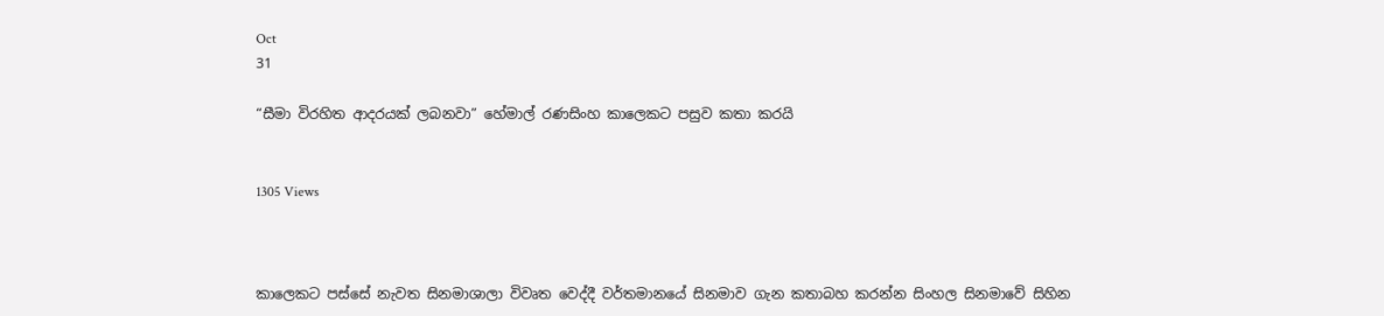Oct
31

“සීමා විරහිත ආදරයක් ලබනවා” හේමාල් රණසිංහ කාලෙකට පසුව කතා කරයි


1305 Views



කාලෙකට පස්සේ නැවත සිනමාශාලා විවෘත වෙද්දී වර්තමානයේ සිනමාව ගැන කතාබහ කරන්න සිංහල සිනමාවේ සිහින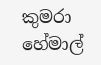කුමරා හේමාල්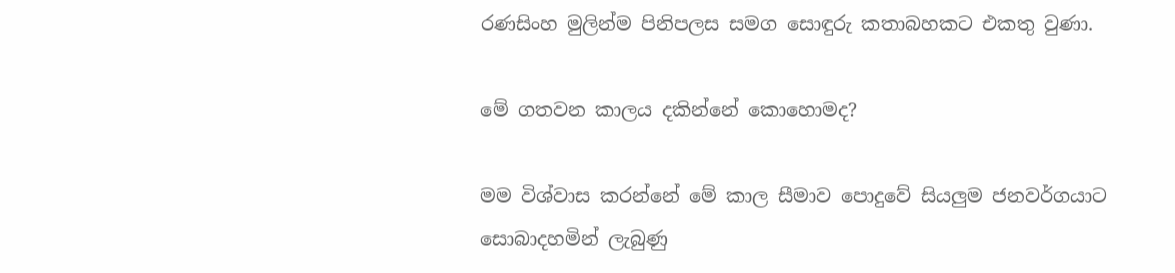රණසිංහ මුලින්ම පිනිපලස සමග සොඳුරු කතාබහකට එකතු වුණා.

මේ ගතවන කාලය දකින්නේ කොහොමද?

මම විශ්වාස කරන්නේ මේ කාල සීමාව පොදුවේ සියලුම ජනවර්ගයාට සොබාදහමින් ලැබුණු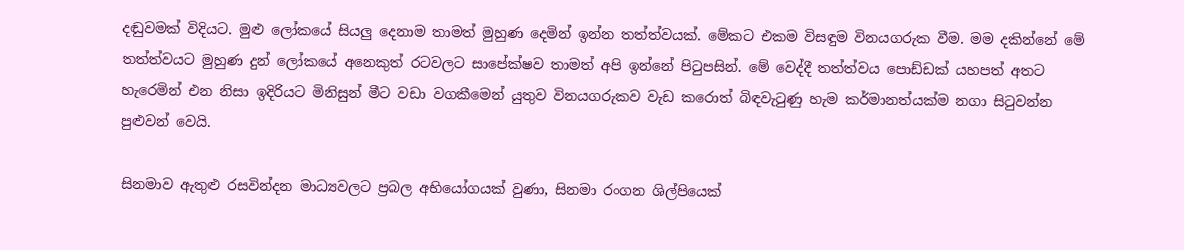දඬුවමක් විදියට. මුළු ලෝකයේ සියලු දෙනාම තාමත් මුහුණ දෙමින් ඉන්න තත්ත්වයක්. මේකට එකම විසඳුම විනයගරුක වීම. මම දකින්නේ මේ තත්ත්වයට මුහුණ දුන් ලෝකයේ අනෙකුත් රටවලට සාපේක්ෂව තාමත් අපි ඉන්නේ පිටුපසින්. මේ වෙද්දී තත්ත්වය පොඩ්ඩක් යහපත් අතට හැරෙමින් එන නිසා ඉදිරියට මිනිසුන් මීට වඩා වගකීමෙන් යුතුව විනයගරුකව වැඩ කරොත් බිඳවැටුණු හැම කර්මානත්යක්ම නගා සිටුවන්න පුළුවන් වෙයි.

සිනමාව ඇතුළු රසවින්දන මාධ්‍යවලට ප්‍රබල අභියෝගයක් වුණා, සිනමා රංගන ශිල්පියෙක්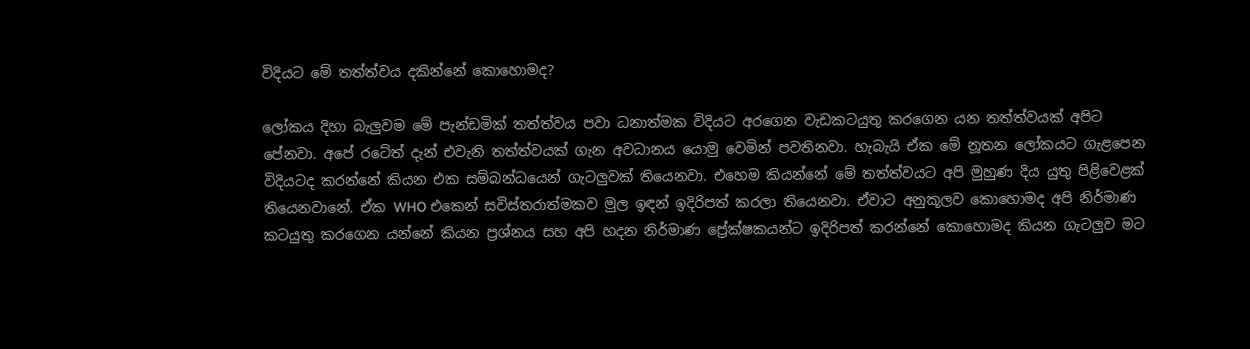විදියට මේ තත්ත්වය දකින්නේ කොහොමද?

ලෝකය දිහා බැලුවම මේ පැන්ඩමික් තත්ත්වය පවා ධනාත්මක විදියට අරගෙන වැඩකටයුතු කරගෙන යන තත්ත්වයක් අපිට පේනවා. අපේ රටේත් දැන් එවැනි තත්ත්වයක් ගැන අවධානය යොමු වෙමින් පවතිනවා. හැබැයි ඒක මේ නූතන ලෝකයට ගැළපෙන විදියටද කරන්නේ කියන එක සම්බන්ධයෙන් ගැටලුවක් තියෙනවා. එහෙම කියන්නේ මේ තත්ත්වයට අපි මුහුණ දිය යුතු පිළිවෙළක් තියෙනවානේ. ඒක WHO එකෙන් සවිස්තරාත්මකව මුල ඉඳන් ඉදිරිපත් කරලා තියෙනවා. ඒවාට අනුකූලව කොහොමද අපි නිර්මාණ කටයුතු කරගෙන යන්නේ කියන ප්‍රශ්නය සහ අපි හදන නිර්මාණ ප්‍රේක්ෂකයන්ට ඉදිරිපත් කරන්නේ කොහොමද කියන ගැටලුව මට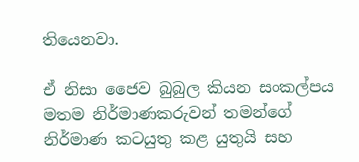තියෙනවා.

ඒ නිසා ජෛව බුබුල කියන සංකල්පය මතම නිර්මාණකරුවන් තමන්ගේ නිර්මාණ කටයුතු කළ යුතුයි සහ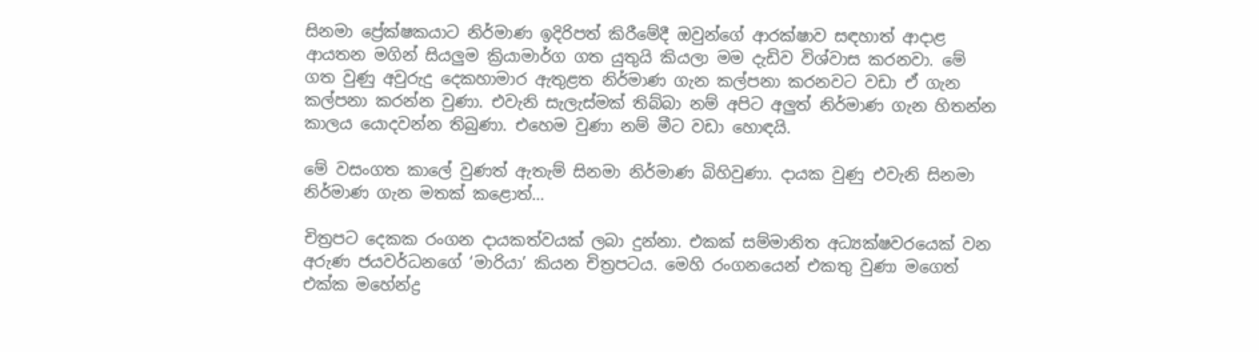සිනමා ප්‍රේක්ෂකයාට නිර්මාණ ඉදිරිපත් කිරීමේදී ඔවුන්ගේ ආරක්ෂාව සඳහාත් ආදාළ ආයතන මගින් සියලුම ක්‍රියාමාර්ග ගත යුතුයි කියලා මම දැඩිව විශ්වාස කරනවා. මේ ගත වුණු අවුරුදු දෙකහාමාර ඇතුළත නිර්මාණ ගැන කල්පනා කරනවට වඩා ඒ ගැන කල්පනා කරන්න වුණා. එවැනි සැලැස්මක් තිබ්බා නම් අපිට අලුත් නිර්මාණ ගැන හිතන්න කාලය යොදවන්න තිබුණා. එහෙම වුණා නම් මීට වඩා හොඳයි.

මේ වසංගත කාලේ වුණත් ඇතැම් සිනමා නිර්මාණ බිහිවුණා. දායක වුණු එවැනි සිනමා නිර්මාණ ගැන මතක් කළොත්…

චිත්‍රපට දෙකක රංගන දායකත්වයක් ලබා දුන්නා. එකක් සම්මානිත අධ්‍යක්ෂවරයෙක් වන අරුණ ජයවර්ධනගේ ‘මාරියා’ කියන චිත්‍රපටය. මෙහි රංගනයෙන් එකතු වුණා මගෙත් එක්ක මහේන්ද්‍ර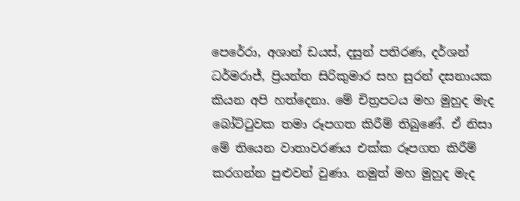පෙරේරා, අශාන් ඩයස්, දසුන් පතිරණ, දර්ශන් ධර්මරාජ්, ප්‍රියන්ත සිරිකුමාර සහ සුරන් දසනායක කියන අපි හත්දෙනා. මේ චිත්‍රපටය මහ මුහුද මැද බෝට්ටුවක තමා රූපගත කිරීම් තිබුණේ. ඒ නිසා මේ තියෙන වාතාවරණය එක්ක රූපගත කිරීම් කරගන්න පුළුවන් වුණා. නමුත් මහ මුහුද මැද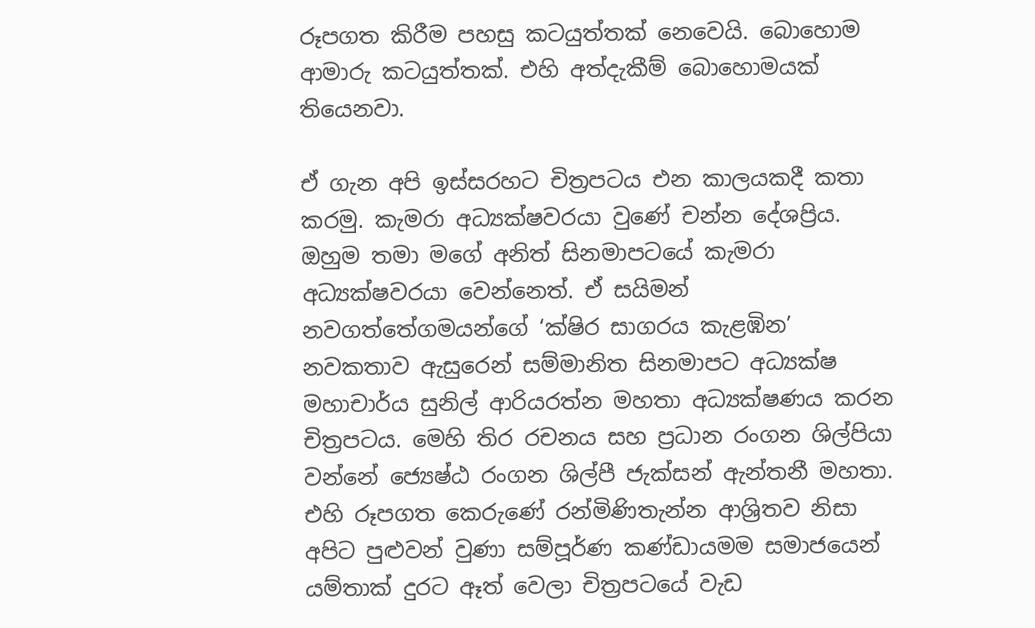රූපගත කිරීම පහසු කටයුත්තක් නෙවෙයි. බොහොම ආමාරු කටයුත්තක්. එහි අත්දැකීම් බොහොමයක් තියෙනවා.

ඒ ගැන අපි ඉස්සරහට චිත්‍රපටය එන කාලයකදී කතා කරමු. කැමරා අධ්‍යක්ෂවරයා වුණේ චන්න දේශප්‍රිය. ඔහුම තමා මගේ අනිත් සිනමාපටයේ කැමරා අධ්‍යක්ෂවරයා වෙන්නෙත්. ඒ සයිමන් නවගත්තේගමයන්ගේ ‘ක්ෂිර සාගරය කැළඹින’ නවකතාව ඇසුරෙන් සම්මානිත සිනමාපට අධ්‍යක්ෂ මහාචාර්ය සුනිල් ආරියරත්න මහතා අධ්‍යක්ෂණය කරන චිත්‍රපටය. මෙහි තිර රචනය සහ ප්‍රධාන රංගන ශිල්පියා වන්නේ ජ්‍යෙෂ්ඨ රංගන ශිල්පී ජැක්සන් ඇන්තනී මහතා. එහි රූපගත කෙරුණේ රන්මිණිතැන්න ආශ්‍රිතව නිසා අපිට පුළුවන් වුණා සම්පූර්ණ කණ්ඩායමම සමාජයෙන් යම්තාක් දුරට ඈත් වෙලා චිත්‍රපටයේ වැඩ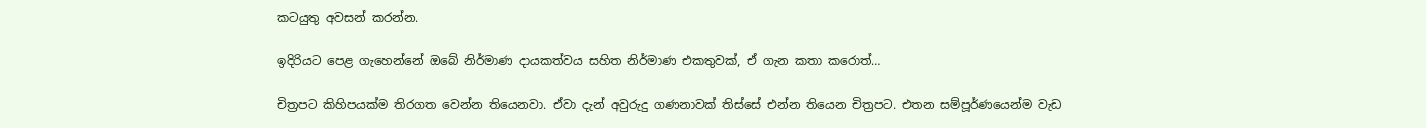කටයුතු අවසන් කරන්න.

ඉදිරියට පෙළ ගැහෙන්නේ ඔබේ නිර්මාණ දායකත්වය සහිත නිර්මාණ එකතුවක්, ඒ ගැන කතා කරොත්…

චිත්‍රපට කිහිපයක්ම තිරගත වෙන්න තියෙනවා. ඒවා දැන් අවුරුදු ගණනාවක් තිස්සේ එන්න තියෙන චිත්‍රපට. එතන සම්පූර්ණයෙන්ම වැඩ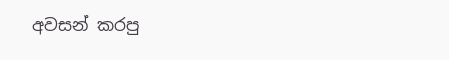අවසන් කරපු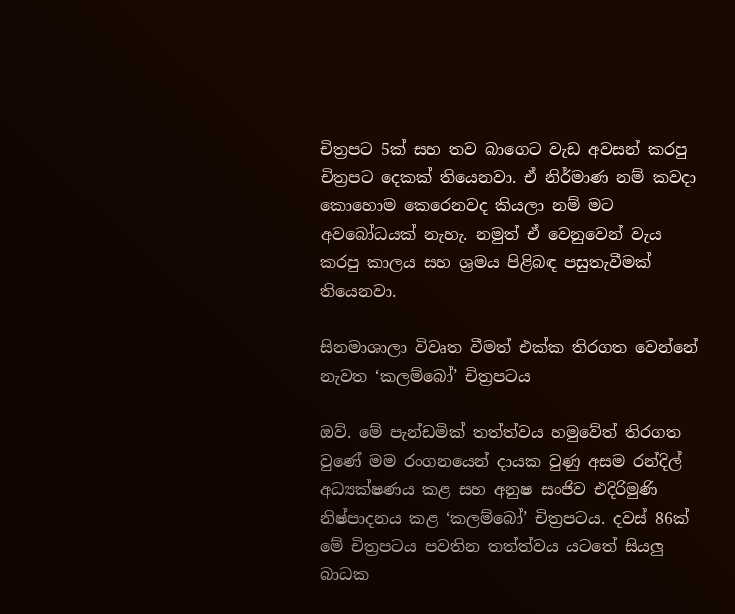චිත්‍රපට 5ක් සහ තව බාගෙට වැඩ අවසන් කරපු චිත්‍රපට දෙකක් තියෙනවා. ඒ නිර්මාණ නම් කවදා කොහොම කෙරෙනවද කියලා නම් මට අවබෝධයක් නැහැ. නමුත් ඒ වෙනුවෙන් වැය කරපු කාලය සහ ශ්‍රමය පිළිබඳ පසුතැවීමක් තියෙනවා.

සිනමාශාලා විවෘත වීමත් එක්ක තිරගත වෙන්නේ නැවත ‘කලම්බෝ’ චිත්‍රපටය

ඔව්. මේ පැන්ඩමික් තත්ත්වය හමුවේත් තිරගත වුණේ මම රංගනයෙන් දායක වුණු අසම රන්දිල් අධ්‍යක්ෂණය කළ සහ අනුෂ සංජිව එදිරිමුණි නිෂ්පාදනය කළ ‘කලම්බෝ’ චිත්‍රපටය. දවස් 86ක් මේ චිත්‍රපටය පවතින තත්ත්වය යටතේ සියලු බාධක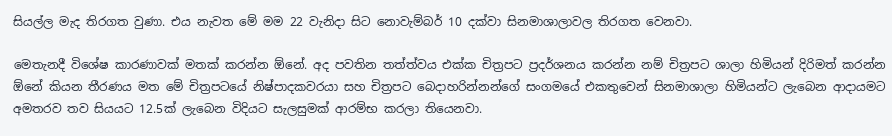සියල්ල මැද තිරගත වුණා. එය නැවත මේ මම 22 වැනිදා සිට නොවැම්බර් 10 දක්වා සිනමාශාලාවල තිරගත වෙනවා.

මෙතැනදී විශේෂ කාරණාවක් මතක් කරන්න ඕනේ. අද පවතින තත්ත්වය එක්ක චිත්‍රපට ප්‍රදර්ශනය කරන්න නම් චිත්‍රපට ශාලා හිමියන් දිරිමත් කරන්න ඕනේ කියන තීරණය මත මේ චිත්‍රපටයේ නිෂ්පාදකවරයා සහ චිත්‍රපට බෙදාහරින්නන්ගේ සංගමයේ එකතුවෙන් සිනමාශාලා හිමියන්ට ලැබෙන ආදායමට අමතරව තව සියයට 12.5ක් ලැබෙන විදියට සැලසුමක් ආරම්භ කරලා තියෙනවා.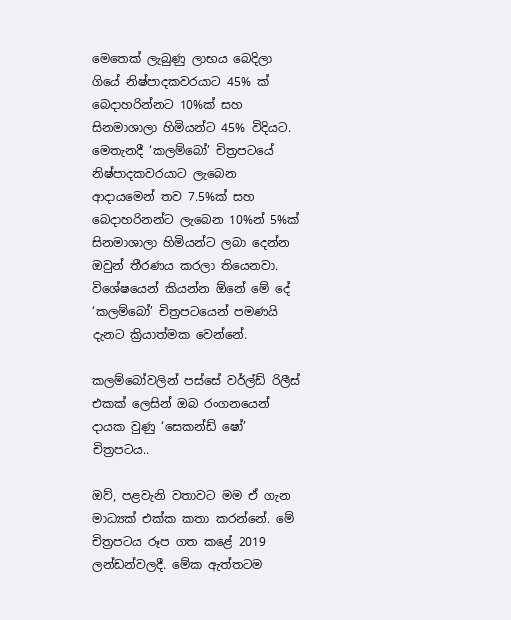මෙතෙක් ලැබුණු ලාභය බෙදිලා ගියේ නිෂ්පාදකවරයාට 45% ක් බෙදාහරින්නට 10%ක් සහ සිනමාශාලා හිමියන්ට 45% විදියට. මෙතැනදී ‘කලම්බෝ’ චිත්‍රපටයේ නිෂ්පාදකවරයාට ලැබෙන ආදායමෙන් තව 7.5%ක් සහ බෙදාහරිනන්ට ලැබෙන 10%න් 5%ක් සිනමාශාලා හිමියන්ට ලබා දෙන්න ඔවුන් තීරණය කරලා තියෙනවා. විශේෂයෙන් කියන්න ඕනේ මේ දේ ‘කලම්බෝ’ චිත්‍රපටයෙන් පමණයි දැනට ක්‍රියාත්මක වෙන්නේ.

කලම්බෝවලින් පස්සේ වර්ල්ඩ් රිලීස් එකක් ලෙසින් ඔබ රංගනයෙන් දායක වුණු ‘සෙකන්ඩ් ෂෝ’ චිත්‍රපටය..

ඔව්, පළවැනි වතාවට මම ඒ ගැන මාධ්‍යක් එක්ක කතා කරන්නේ. මේ චිත්‍රපටය රූප ගත කළේ 2019 ලන්ඩන්වලදී. මේක ඇත්තටම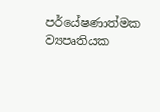පර්යේෂණාත්මක ව්‍යපෘතියක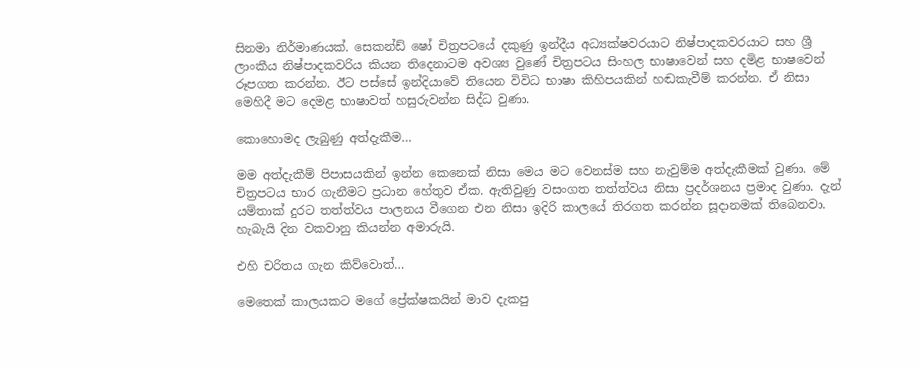සිනමා නිර්මාණයක්. සෙකන්ඩ් ෂෝ චිත්‍රපටයේ දකුණු ඉන්දීය අධ්‍යක්ෂවරයාට නිෂ්පාදකවරයාට සහ ශ්‍රී ලාංකීය නිෂ්පාදකවරිය කියන තිදෙනාටම අවශ්‍ය වුණේ චිත්‍රපටය සිංහල භාෂාවෙන් සහ දමිළ භාෂවෙන් රූපගත කරන්න. ඊට පස්සේ ඉන්දියාවේ තියෙන විවිධ භාෂා කිහිපයකින් හඬකැවීම් කරන්න. ඒ නිසා මෙහිදී මට දෙමළ භාෂාවත් හසුරුවන්න සිද්ධ වුණා.

කොහොමද ලැබුණු අත්දැකීම…

මම අත්දැකීම් පිපාසයකින් ඉන්න කෙනෙක් නිසා මෙය මට වෙනස්ම සහ නැවුම්ම අත්දැකීමක් වුණා. මේ චිත්‍රපටය භාර ගැනීමට ප්‍රධාන හේතුව ඒක. ඇතිවුණු වසංගත තත්ත්වය නිසා ප්‍රදර්ශනය ප්‍රමාද වුණා. දැන් යම්තාක් දුරට තත්ත්වය පාලනය වීගෙන එන නිසා ඉදිරි කාලයේ තිරගත කරන්න සූදානමක් තිබෙනවා. හැබැයි දින වකවානු කියන්න අමාරුයි.

එහි චරිතය ගැන කිව්වොත්…

මෙතෙක් කාලයකට මගේ ප්‍රේක්ෂකයින් මාව දැකපු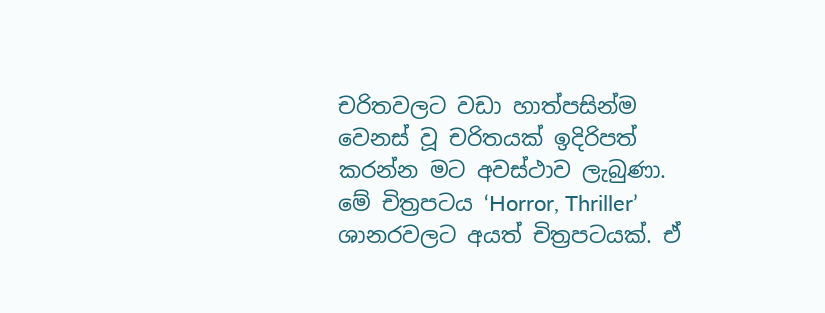චරිතවලට වඩා හාත්පසින්ම වෙනස් වූ චරිතයක් ඉදිරිපත් කරන්න මට අවස්ථාව ලැබුණා. මේ චිත්‍රපටය ‘Horror, Thriller’ ශානරවලට අයත් චිත්‍රපටයක්. ඒ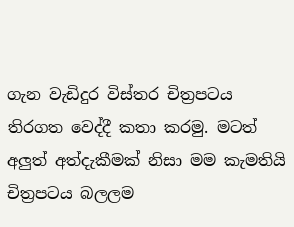ගැන වැඩිදුර විස්තර චිත්‍රපටය තිරගත වෙද්දී කතා කරමු. මටත් අලුත් අත්දැකීමක් නිසා මම කැමතියි චිත්‍රපටය බලලම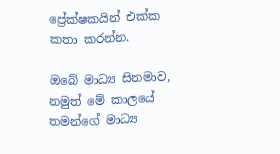ප්‍රේක්ෂකයින් එක්ක කතා කරන්න.

ඔබේ මාධ්‍ය සිනමාව, නමුත් මේ කාලයේ තමන්ගේ මාධ්‍ය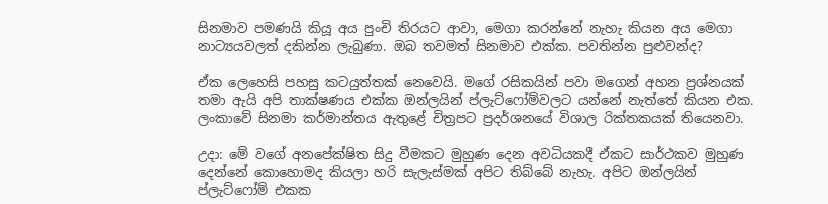සිනමාව පමණයි කියූ අය පුංචි තිරයට ආවා, මෙගා කරන්නේ නැහැ කියන අය මෙගා නාට්‍යයවලත් දකින්න ලැබුණා. ඔබ තවමත් සිනමාව එක්ක. පවතින්න පුළුවන්ද?

ඒක ලෙහෙසි පහසු කටයුත්තක් නෙවෙයි. මගේ රසිකයින් පවා මගෙන් අහන ප්‍රශ්නයක් තමා ඇයි අපි තාක්ෂණය එක්ක ඔන්ලයින් ප්ලැට්ෆෝම්වලට යන්නේ නැත්තේ කියන එක. ලංකාවේ සිනමා කර්මාන්තය ඇතුළේ චිත්‍රපට ප්‍රදර්ශනයේ විශාල රික්තකයක් තියෙනවා.

උදා: මේ වගේ අනපේක්ෂිත සිදු වීමකට මුහුණ දෙන අවධියකදී ඒකට සාර්ථකව මුහුණ දෙන්නේ කොහොමද කියලා හරි සැලැස්මක් අපිට තිබ්බේ නැහැ. අපිට ඔන්ලයින් ප්ලැට්ෆෝම් එකක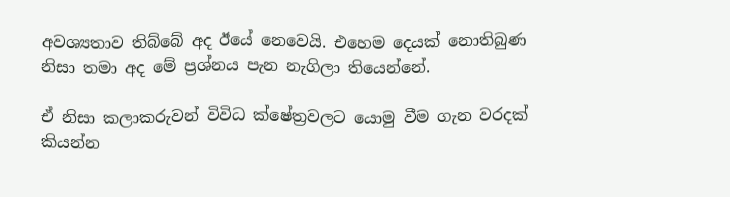අවශ්‍යතාව තිබ්බේ අද ඊයේ නෙවෙයි. එහෙම දෙයක් නොතිබුණ නිසා තමා අද මේ ප්‍රශ්නය පැන නැගිලා තියෙන්නේ.

ඒ නිසා කලාකරුවන් විවිධ ක්ෂේත්‍රවලට යොමු වීම ගැන වරදක් කියන්න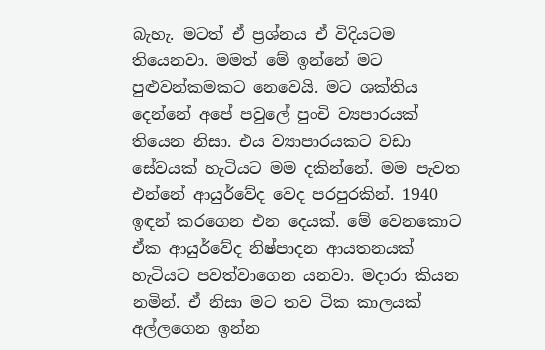බැහැ. මටත් ඒ ප්‍රශ්නය ඒ විදියටම තියෙනවා. මමත් මේ ඉන්නේ මට පුළුවන්කමකට නෙවෙයි. මට ශක්තිය දෙන්නේ අපේ පවුලේ පුංචි ව්‍යපාරයක් තියෙන නිසා. එය ව්‍යාපාරයකට වඩා සේවයක් හැටියට මම දකින්නේ. මම පැවත එන්නේ ආයුර්වේද වෙද පරපුරකින්. 1940 ඉඳන් කරගෙන එන දෙයක්. මේ වෙනකොට ඒක ආයුර්වේද නිෂ්පාදන ආයතනයක් හැටියට පවත්වාගෙන යනවා. මදාරා කියන නමින්. ඒ නිසා මට තව ටික කාලයක් අල්ලගෙන ඉන්න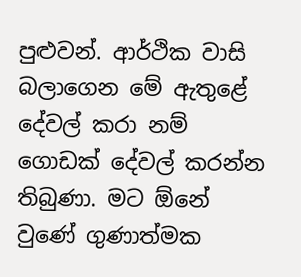පුළුවන්. ආර්ථික වාසි බලාගෙන මේ ඇතුළේ දේවල් කරා නම් ගොඩක් දේවල් කරන්න තිබුණා. මට ඕනේ වුණේ ගුණාත්මක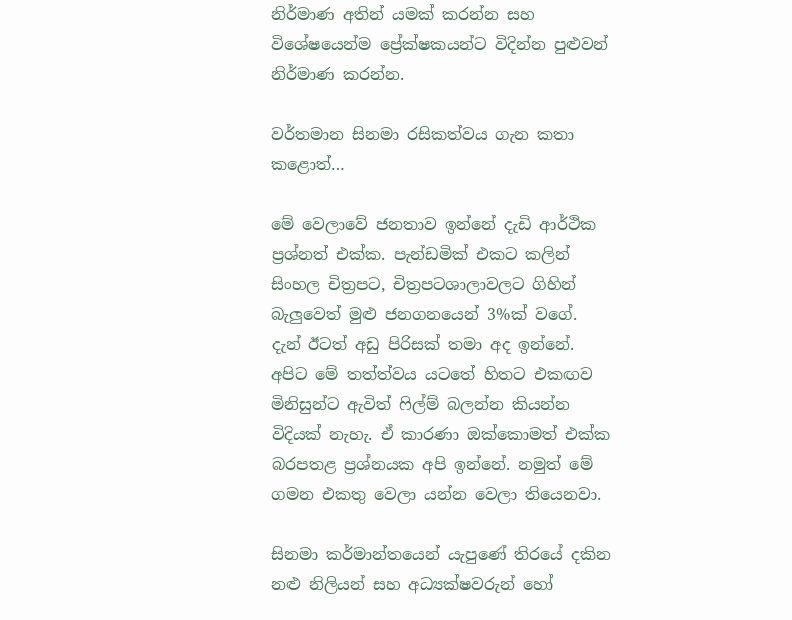නිර්මාණ අතින් යමක් කරන්න සහ විශේෂයෙන්ම ප්‍රේක්ෂකයන්ට විදින්න පුළුවන් නිර්මාණ කරන්න.

වර්තමාන සිනමා රසිකත්වය ගැන කතා කළොත්…

මේ වෙලාවේ ජනතාව ඉන්නේ දැඩි ආර්ථික ප්‍රශ්නත් එක්ක. පැන්ඩමික් එකට කලින් සිංහල චිත්‍රපට, චිත්‍රපටශාලාවලට ගිහින් බැලුවෙත් මුළු ජනගනයෙන් 3%ක් වගේ. දැන් ඊටත් අඩු පිරිසක් තමා අද ඉන්නේ. අපිට මේ තත්ත්වය යටතේ හිතට එකඟව මිනිසුන්ට ඇවිත් ෆිල්ම් බලන්න කියන්න විදියක් නැහැ. ඒ කාරණා ඔක්කොමත් එක්ක බරපතළ ප්‍රශ්නයක අපි ඉන්නේ. නමුත් මේ ගමන එකතු වෙලා යන්න වෙලා තියෙනවා.

සිනමා කර්මාන්තයෙන් යැපුණේ තිරයේ දකින නළු නිලියන් සහ අධ්‍යක්ෂවරුන් හෝ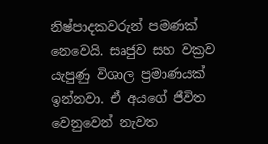නිෂ්පාදකවරුන් පමණක් නෙවෙයි. සෘජුව සහ වක්‍රව යැපුණු විශාල ප්‍රමාණයක් ඉන්නවා. ඒ අයගේ ජීවිත වෙනුවෙන් නැවත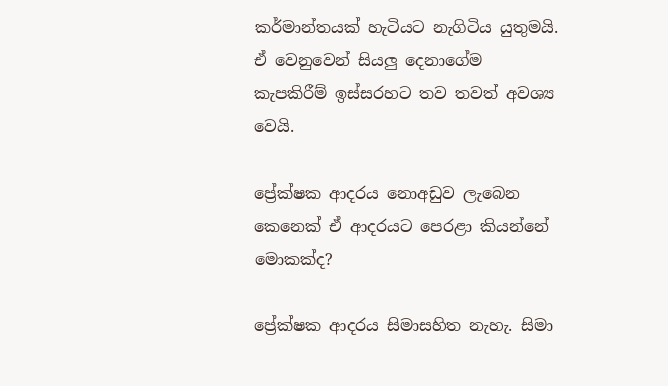කර්මාන්තයක් හැටියට නැගිටිය යුතුමයි. ඒ වෙනුවෙන් සියලු දෙනාගේම කැපකිරීම් ඉස්සරහට තව තවත් අවශ්‍ය වෙයි.

ප්‍රේක්ෂක ආදරය නොඅඩුව ලැබෙන කෙනෙක් ඒ ආදරයට පෙරළා කියන්නේ මොකක්ද?

ප්‍රේක්ෂක ආදරය සිමාසහිත නැහැ. සිමා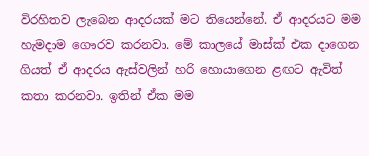විරහිතව ලැබෙන ආදරයක් මට තියෙන්නේ. ඒ ආදරයට මම හැමදාම ගෞරව කරනවා. මේ කාලයේ මාස්ක් එක දාගෙන ගියත් ඒ ආදරය ඇස්වලින් හරි හොයාගෙන ළඟට ඇවිත් කතා කරනවා. ඉතින් ඒක මම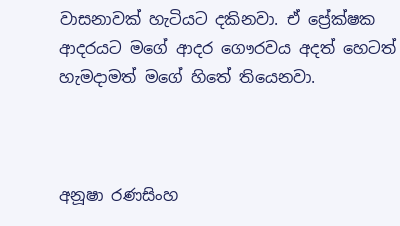වාසනාවක් හැටියට දකිනවා. ඒ ප්‍රේක්ෂක ආදරයට මගේ ආදර ගෞරවය අදත් හෙටත් හැමදාමත් මගේ හිතේ තියෙනවා.



අනූෂා රණසිංහ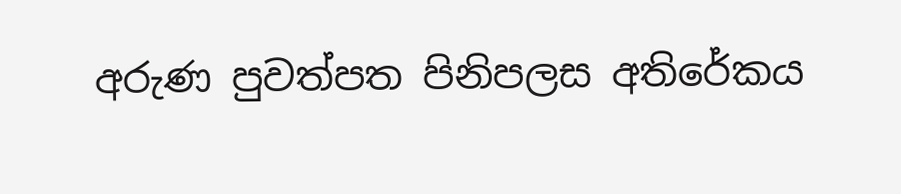අරුණ පුවත්පත පිනිපලස අතිරේකය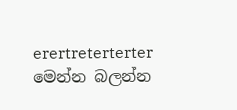erertreterterter
මෙන්න බලන්න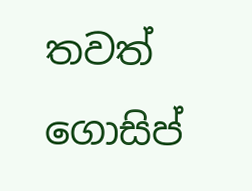තවත් ගොසිප්